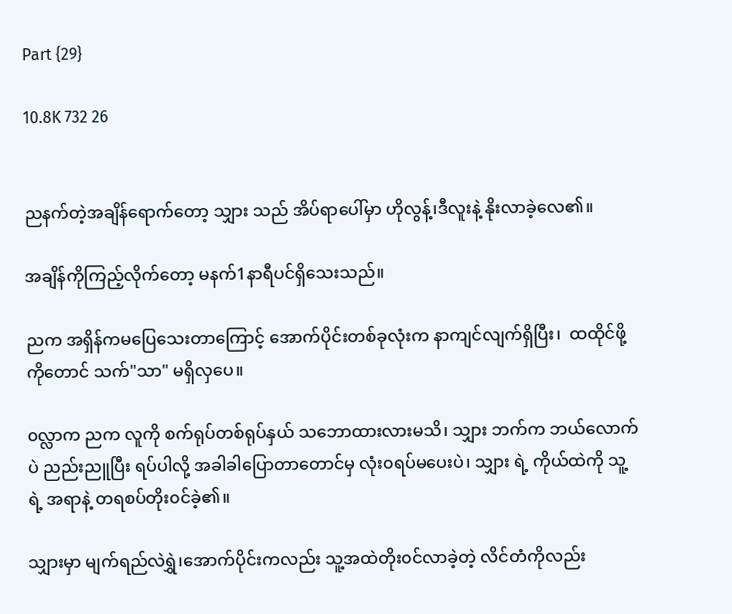Part {29}

10.8K 732 26


ညနက်တဲ့အချိန်ရောက်တော့ သျှား သည် အိပ်ရာပေါ်မှာ ဟိုလွန့်၊ဒီလူးနဲ့ နိုးလာခဲ့လေ၏။

အချိန်ကိုကြည့်လိုက်တော့ မနက်1နာရီပင်ရှိသေးသည်။

ညက အရှိန်ကမပြေသေးတာကြောင့် အောက်ပိုင်းတစ်ခုလုံးက နာကျင်လျက်ရှိပြီး၊  ထထိုင်ဖို့ကိုတောင် သက်"သာ" မရှိလှပေ။

၀လ္လာက ညက လူကို စက်ရုပ်တစ်ရုပ်နှယ် သဘောထားလားမသိ၊ သျှား ဘက်က ဘယ်လောက်ပဲ ညည်းညူပြီး ရပ်ပါလို့ အခါခါပြောတာတောင်မှ လုံး၀ရပ်မပေးပဲ၊ သျှား ရဲ့ ကိုယ်ထဲကို သူ့ရဲ့ အရာနဲ့ တရစပ်တိုး၀င်ခဲ့၏။

သျှားမှာ မျက်ရည်လဲရွှဲ၊အောက်ပိုင်းကလည်း သူ့အထဲတိုး၀င်လာခဲ့တဲ့ လိင်တံကိုလည်း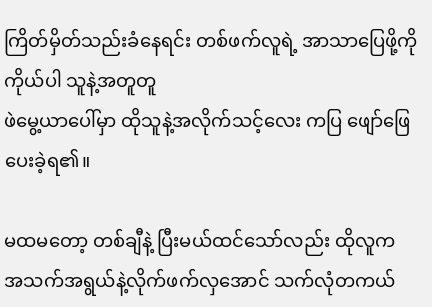ကြိတ်မှိတ်သည်းခံနေရင်း တစ်ဖက်လူရဲ့ အာသာပြေဖို့ကို ကိုယ်ပါ သူနဲ့အတူတူ
ဖဲမွေ့ယာပေါ်မှာ ထိုသူနဲ့အလိုက်သင့်လေး ကပြ ဖျော်ဖြေပေးခဲ့ရ၏။

မထမတော့ တစ်ချီနဲ့ ပြီးမယ်ထင်သော်လည်း ထိုလူက အသက်အရွယ်နဲ့လိုက်ဖက်လှအောင် သက်လုံတကယ်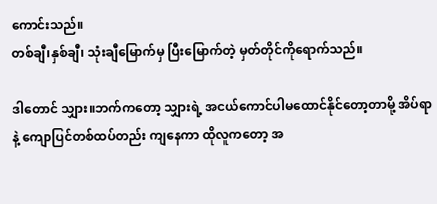ကောင်းသည်။
တစ်ချီ၊နှစ်ချီ၊ သုံးချီမြောက်မှ ပြီးမြောက်တဲ့ မှတ်တိုင်ကိုရောက်သည်။

ဒါတောင် သျှား။ဘက်ကတော့ သျှားရဲ့ အငယ်ကောင်ပါမထောင်နိုင်တော့တာမို့ အိပ်ရာနဲ့ ကျောပြင်တစ်ထပ်တည်း ကျနေကာ ထိုလူကတော့ အ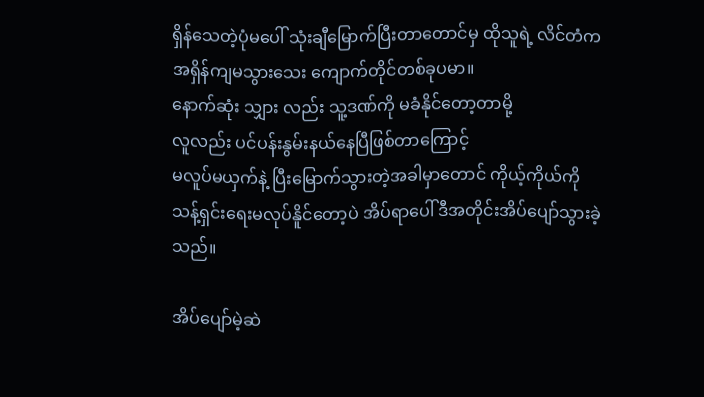ရှိန်သေတဲ့ပုံမပေါ် သုံးချီမြောက်ပြီးတာတောင်မှ ထိုသူရဲ့ လိင်တံက အရှိန်ကျမသွားသေး ကျောက်တိုင်တစ်ခုပမာ။
နောက်ဆုံး သျှား လည်း သူ့ဒဏ်ကို မခံနိုင်တော့တာမို့
လူလည်း ပင်ပန်းနွမ်းနယ်နေပြီဖြစ်တာကြောင့်
မလူပ်မယှက်နဲ့ ပြီးမြောက်သွားတဲ့အခါမှာတောင် ကိုယ့်ကိုယ်ကို သန့်ရှင်းရေးမလုပ်နိူင်တော့ပဲ အိပ်ရာပေါ် ဒီအတိုင်းအိပ်ပျော်သွားခဲ့သည်။

အိပ်ပျော်မဲ့ဆဲ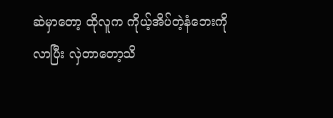ဆဲမှာတော့ ထိုလူက ကိုယ့်အိပ်တဲ့နံဘေးကို
လာပြီး လှဲတာတော့သိ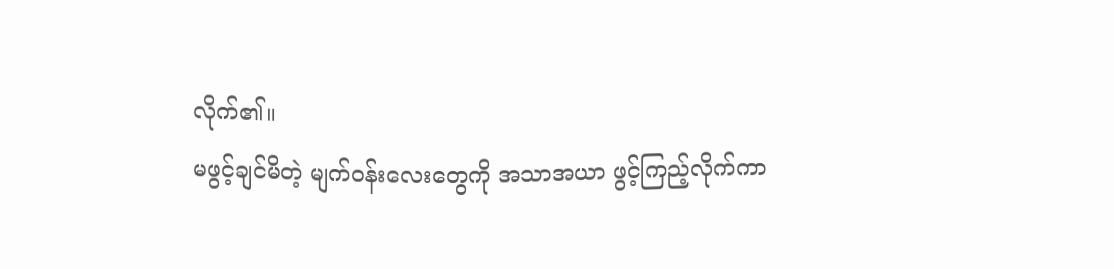လိုက်၏။
မဖွင့်ချင်မိတဲ့ မျက်၀န်းလေးတွေကို အသာအယာ ဖွင့်ကြည့်လိုက်ကာ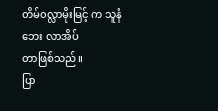တိမ်၀လ္လာမိုးမြင့် က သူနံဘေး လာအိပ်
တာဖြစ်သည်။
ပြာ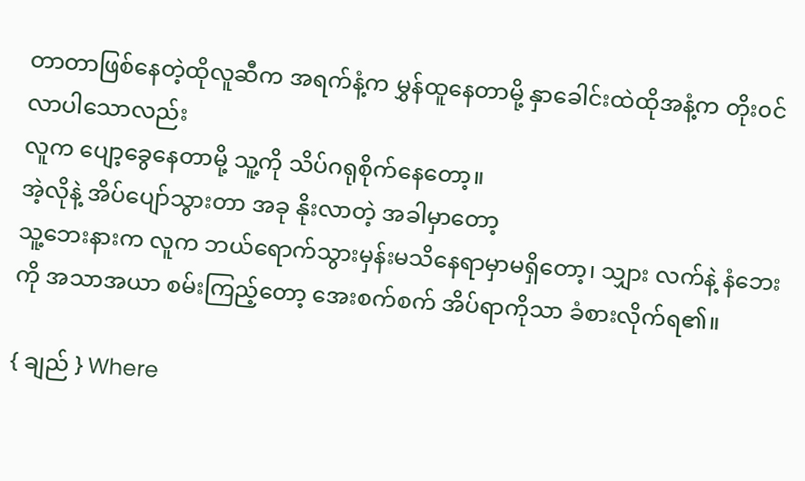တာတာဖြစ်နေတဲ့ထိုလူ‌ဆီက အရက်နံ့က မွှန်ထူနေတာမို့ နှာခေါင်းထဲထိုအနံ့က တိုး၀င်လာပါသောလည်း
လူက ပျော့ခွေနေတာမို့ သူ့ကို သိပ်ဂရုစိုက်နေတော့။
အဲ့လိုနဲ့ အိပ်ပျော်သွားတာ အခု နိုးလာတဲ့ အခါမှာတော့
သူ့ဘေးနားက လူက ဘယ်ရောက်သွားမှန်းမသိနေရာမှာမရှိတော့၊ သျှား လက်နဲ့ နံဘေးကို အသာအယာ စမ်းကြည့်တော့ အေး‌စက်စက် အိပ်ရာကိုသာ ခံစားလိုက်ရ၏။

{ ချည် } Where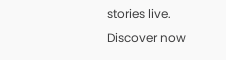stories live. Discover now